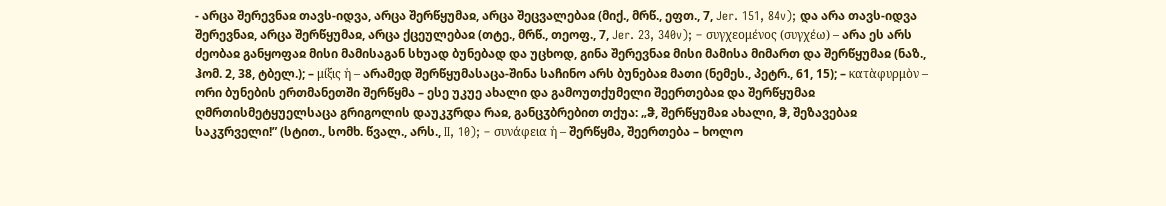- არცა შერევნაჲ თავს-იდვა, არცა შერწყუმაჲ, არცა შეცვალებაჲ (მიქ., მრწ., ეფთ., 7, Jer. 151, 84v); და არა თავს-იდვა შერევნაჲ, არცა შერწყუმაჲ, არცა ქცეულებაჲ (თტე., მრწ., თეოფ., 7, Jer. 23, 340v); – συγχεομένος (συγχέω) – არა ეს არს ძეობაჲ განყოფაჲ მისი მამისაგან სხუად ბუნებად და უცხოდ, გინა შერევნაჲ მისი მამისა მიმართ და შერწყუმაჲ (ნაზ., ჰომ. 2, 38, ტბელ.); – μίξις ἡ – არამედ შერწყუმასაცა-შინა საჩინო არს ბუნებაჲ მათი (ნემეს., პეტრ., 61, 15); – κατὰφυρμὸν – ორი ბუნების ერთმანეთში შერწყმა – ესე უკუე ახალი და გამოუთქუმელი შეერთებაჲ და შერწყუმაჲ ღმრთისმეტყუელსაცა გრიგოლის დაუკჳრდა რაჲ, განცჳბრებით თქუა: „ჵ, შერწყუმაჲ ახალი, ჵ, შეზავებაჲ საკჳრველი!” (სტით., სომხ. წვალ., არს., II, 10); – συνάφεια ἡ – შერწყმა, შეერთება – ხოლო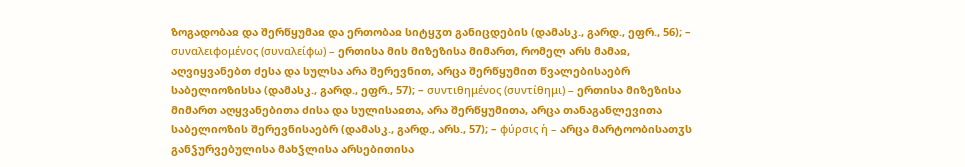ზოგადობაჲ და შერწყუმაჲ და ერთობაჲ სიტყჳთ განიცდების (დამასკ., გარდ., ეფრ., 56); – συναλειφομένος (συναλείφω) – ერთისა მის მიზეზისა მიმართ, რომელ არს მამაჲ, აღვიყვანებთ ძესა და სულსა არა შერევნით, არცა შერწყუმით წვალებისაებრ საბელიოზისსა (დამასკ., გარდ., ეფრ., 57); – συντιθημένος (συντίθημι) – ერთისა მიზეზისა მიმართ აღყვანებითა ძისა და სულისაჲთა, არა შერწყუმითა, არცა თანაგანლევითა საბელიოზის შერევნისაებრ (დამასკ., გარდ., არს., 57); – φύρσις ἡ – არცა მარტოობისათჳს განჴურვებულისა მახჴლისა არსებითისა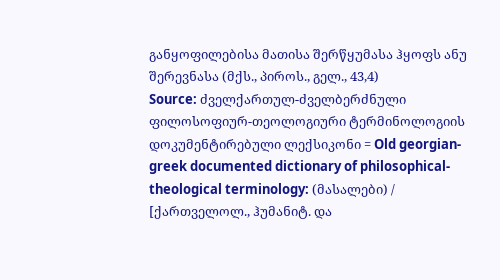განყოფილებისა მათისა შერწყუმასა ჰყოფს ანუ შერევნასა (მქს., პიროს., გელ., 43,4)
Source: ძველქართულ-ძველბერძნული ფილოსოფიურ-თეოლოგიური ტერმინოლოგიის დოკუმენტირებული ლექსიკონი = Old georgian-greek documented dictionary of philosophical-theological terminology: (მასალები) / [ქართველოლ., ჰუმანიტ. და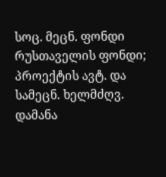სოც. მეცნ. ფონდი რუსთაველის ფონდი; პროექტის ავტ. და სამეცნ. ხელმძღვ. დამანა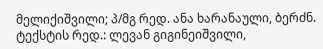მელიქიშვილი; პ/მგ რედ. ანა ხარანაული, ბერძნ. ტექსტის რედ.: ლევან გიგინეიშვილი,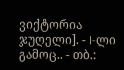ვიქტორია ჯუღელი]. - I-ლი გამოც.. - თბ.: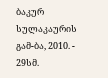ბაკურ სულაკაურის გამ-ბა, 2010. - 29სმ.